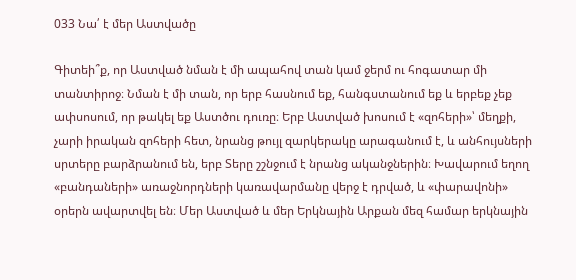033 Նա՛ է մեր Աստվածը

Գիտեի՞ք, որ Աստված նման է մի ապահով տան կամ ջերմ ու հոգատար մի տանտիրոջ։ Նման է մի տան, որ երբ հասնում եք, հանգստանում եք և երբեք չեք ափսոսում, որ թակել եք Աստծու դուռը։ Երբ Աստված խոսում է «զոհերի»՝ մեղքի, չարի իրական զոհերի հետ, նրանց թույլ զարկերակը արագանում է, և անհույսների սրտերը բարձրանում են, երբ Տերը շշնջում է նրանց ականջներին։ Խավարում եղող  «բանդաների» առաջնորդների կառավարմանը վերջ է դրված, և «փարավոնի» օրերն ավարտվել են։ Մեր Աստված և մեր Երկնային Արքան մեզ համար երկնային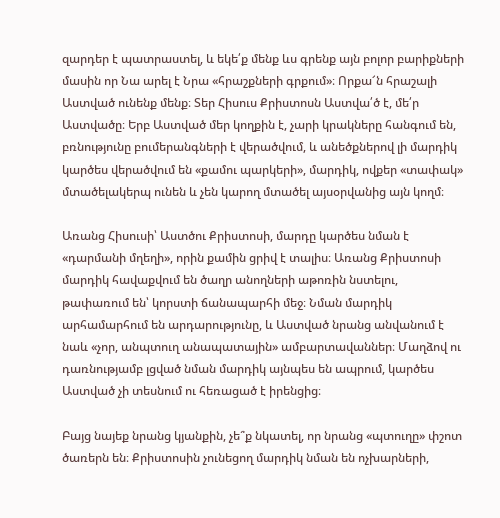զարդեր է պատրաստել, և եկե՛ք մենք ևս գրենք այն բոլոր բարիքների մասին որ Նա արել է Նրա «հրաշքների գրքում»։ Որքա՜ն հրաշալի Աստված ունենք մենք։ Տեր Հիսուս Քրիստոսն Աստվա՛ծ է, մե՛ր Աստվածը։ Երբ Աստված մեր կողքին է, չարի կրակները հանգում են, բռնությունը բումերանգների է վերածվում, և անեծքներով լի մարդիկ կարծես վերածվում են «քամու պարկերի», մարդիկ, ովքեր «տափակ» մտածելակերպ ունեն և չեն կարող մտածել այսօրվանից այն կողմ։

Առանց Հիսուսի՝ Աստծու Քրիստոսի, մարդը կարծես նման է «դարմանի մղեղի», որին քամին ցրիվ է տալիս։ Առանց Քրիստոսի մարդիկ հավաքվում են ծաղր անողների աթոռին նստելու, թափառում են՝ կորստի ճանապարհի մեջ։ Նման մարդիկ արհամարհում են արդարությունը, և Աստված նրանց անվանում է նաև «չոր, անպտուղ անապատային» ամբարտավաններ։ Մաղձով ու դառնությամբ լցված նման մարդիկ այնպես են ապրում, կարծես Աստված չի տեսնում ու հեռացած է իրենցից։

Բայց նայեք նրանց կյանքին, չե՞ք նկատել, որ նրանց «պտուղը» փշոտ ծառերն են։ Քրիստոսին չունեցող մարդիկ նման են ոչխարների,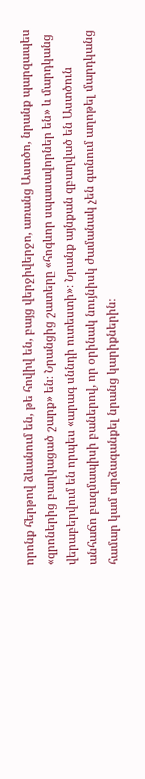որոնք հերթով ձևանում են, թե հովիվ են, բայց վերջիվերջո, առանց Աստծո, նրանք պարզապես «զրոներից բաղկացած շարք» են։ Նրանցից շատերը «հոգևոր սպասավորներ են» և մարդկանց վերաբերվում են որպես «արագ սննդի ուտեստի»։ Նրանք այնքան զբաղված են Աստծուն անհաճո բազմապիսի բաներով, որ օրինակ նույնիսկ ժամանակ չեն գտնում աղոթել մարդկանց համար կամ արձագանքել նրանց կարիքներին։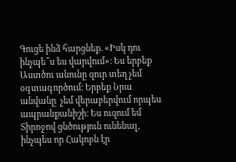Գուցե ինձ հարցնեք. «Իսկ դու ինչպե՞ս ես վարվում»։ Ես երբեք Աստծու անունը զուր տեղ չեմ օգտագործում։ Երբեք Նրա անվանը  չեմ վերաբերվում որպես ապրանքանիշի։ Ես ուզում եմ Տիրոջով ցնծություն ունենալ, ինչպես որ Հակոբն էր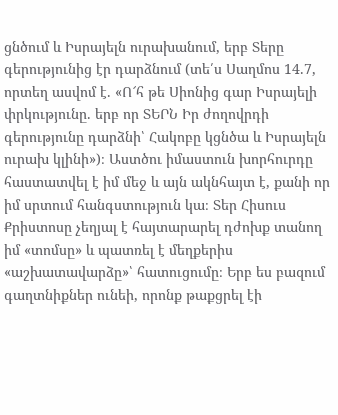ցնծում և Իսրայելն ուրախանում, երբ Տերը գերությունից էր դարձնում (տե՛ս Սաղմոս 14.7, որտեղ ասվոմ է. «Ո՜հ թե Սիոնից գար Իսրայելի փրկությունը. երբ որ ՏԵՐՆ Իր ժողովրդի գերությունը դարձնի՝ Հակոբը կցնծա և Իսրայելն ուրախ կլինի»)։ Աստծու իմաստուն խորհուրդը հաստատվել է իմ մեջ և այն ակնհայտ է, քանի որ իմ սրտում հանգստություն կա։ Տեր Հիսուս Քրիստոսը չեղյալ է հայտարարել դժոխք տանող իմ «տոմսը» և պատռել է մեղքերիս «աշխատավարձը»՝ հատուցումը։ Երբ ես բազում գաղտնիքներ ունեի, որոնք թաքցրել էի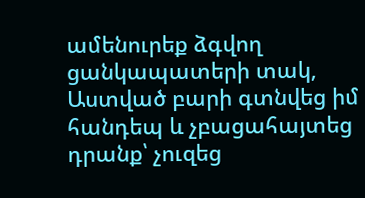ամենուրեք ձգվող ցանկապատերի տակ, Աստված բարի գտնվեց իմ հանդեպ և չբացահայտեց դրանք՝ չուզեց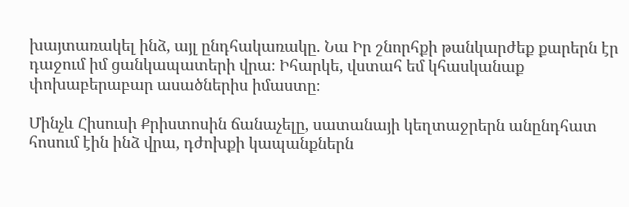խայտառակել ինձ, այլ ընդհակառակը. Նա Իր շնորհքի թանկարժեք քարերն էր դաջում իմ ցանկապատերի վրա։ Իհարկե, վստահ եմ կհասկանաք փոխաբերաբար ասածներիս իմաստը։

Մինչև Հիսուսի Քրիստոսին ճանաչելը, սատանայի կեղտաջրերն անընդհատ հոսում էին ինձ վրա, դժոխքի կապանքներն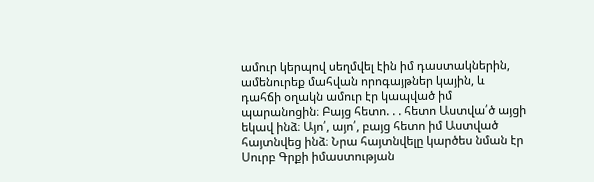ամուր կերպով սեղմվել էին իմ դաստակներին, ամենուրեք մահվան որոգայթներ կային, և դահճի օղակն ամուր էր կապված իմ պարանոցին։ Բայց հետո. . . հետո Աստվա՛ծ այցի եկավ ինձ։ Այո՛, այո՛, բայց հետո իմ Աստված հայտնվեց ինձ։ Նրա հայտնվելը կարծես նման էր Սուրբ Գրքի իմաստության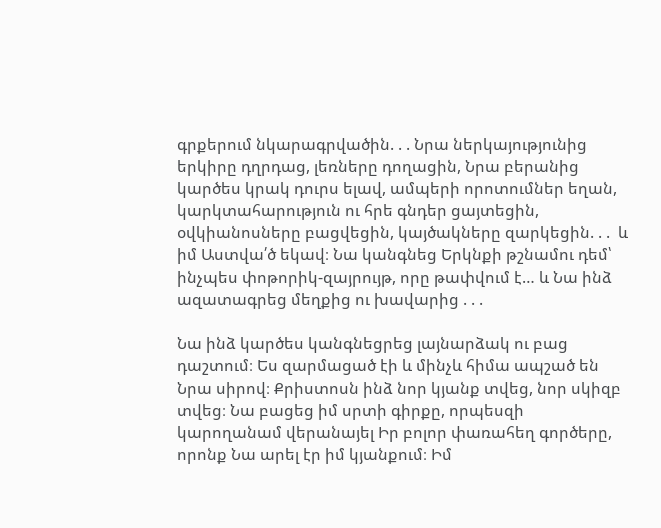գրքերում նկարագրվածին. . . Նրա ներկայությունից երկիրը դղրդաց, լեռները դողացին, Նրա բերանից կարծես կրակ դուրս ելավ, ամպերի որոտումներ եղան, կարկտահարություն ու հրե գնդեր ցայտեցին, օվկիանոսները բացվեցին, կայծակները զարկեցին. . .  և իմ Աստվա՛ծ եկավ։ Նա կանգնեց Երկնքի թշնամու դեմ՝ ինչպես փոթորիկ-զայրույթ, որը թափվում է… և Նա ինձ ազատագրեց մեղքից ու խավարից . . .

Նա ինձ կարծես կանգնեցրեց լայնարձակ ու բաց դաշտում։ Ես զարմացած էի և մինչև հիմա ապշած են Նրա սիրով։ Քրիստոսն ինձ նոր կյանք տվեց, նոր սկիզբ տվեց։ Նա բացեց իմ սրտի գիրքը, որպեսզի կարողանամ վերանայել Իր բոլոր փառահեղ գործերը, որոնք Նա արել էր իմ կյանքում։ Իմ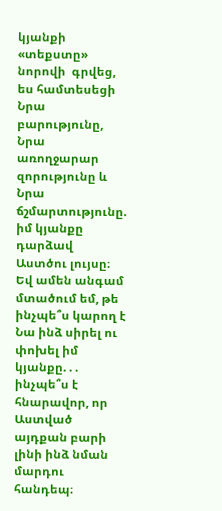կյանքի «տեքստը» նորովի  գրվեց, ես համտեսեցի Նրա բարությունը, Նրա առողջարար զորությունը և Նրա ճշմարտությունը. իմ կյանքը դարձավ Աստծու լույսը։ Եվ ամեն անգամ մտածում եմ, թե ինչպե՞ս կարող է Նա ինձ սիրել ու փոխել իմ կյանքը. . . ինչպե՞ս է հնարավոր, որ Աստված այդքան բարի լինի ինձ նման մարդու հանդեպ։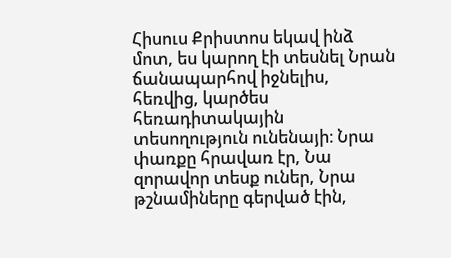Հիսուս Քրիստոս եկավ ինձ մոտ, ես կարող էի տեսնել Նրան ճանապարհով իջնելիս, հեռվից, կարծես հեռադիտակային տեսողություն ունենայի։ Նրա փառքը հրավառ էր, Նա զորավոր տեսք ուներ, Նրա թշնամիները գերված էին,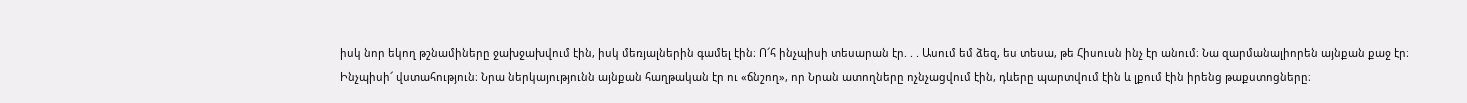իսկ նոր եկող թշնամիները ջախջախվում էին, իսկ մեռյալներին գամել էին։ Ո՜հ ինչպիսի տեսարան էր. . . Ասում եմ ձեզ, ես տեսա, թե Հիսուսն ինչ էր անում։ Նա զարմանալիորեն այնքան քաջ էր։ Ինչպիսի՜ վստահություն։ Նրա ներկայությունն այնքան հաղթական էր ու «ճնշող», որ Նրան ատողները ոչնչացվում էին, դևերը պարտվում էին և լքում էին իրենց թաքստոցները։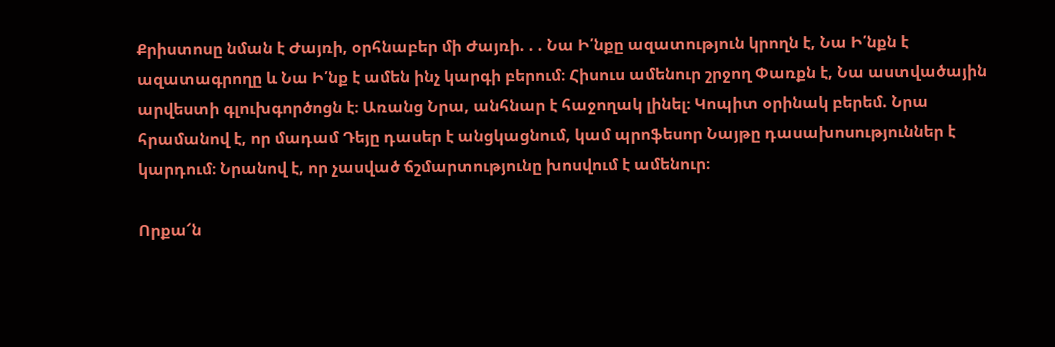Քրիստոսը նման է Ժայռի, օրհնաբեր մի Ժայռի. . . Նա Ի՛նքը ազատություն կրողն է, Նա Ի՛նքն է ազատագրողը և Նա Ի՛նք է ամեն ինչ կարգի բերում։ Հիսուս ամենուր շրջող Փառքն է, Նա աստվածային արվեստի գլուխգործոցն է։ Առանց Նրա, անհնար է հաջողակ լինել։ Կոպիտ օրինակ բերեմ. Նրա հրամանով է, որ մադամ Դեյը դասեր է անցկացնում, կամ պրոֆեսոր Նայթը դասախոսություններ է կարդում։ Նրանով է, որ չասված ճշմարտությունը խոսվում է ամենուր։

Որքա՜ն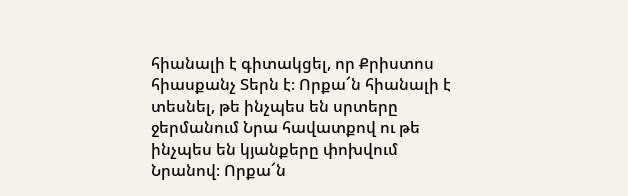հիանալի է գիտակցել, որ Քրիստոս հիասքանչ Տերն է։ Որքա՜ն հիանալի է տեսնել, թե ինչպես են սրտերը ջերմանում Նրա հավատքով ու թե ինչպես են կյանքերը փոխվում Նրանով։ Որքա՜ն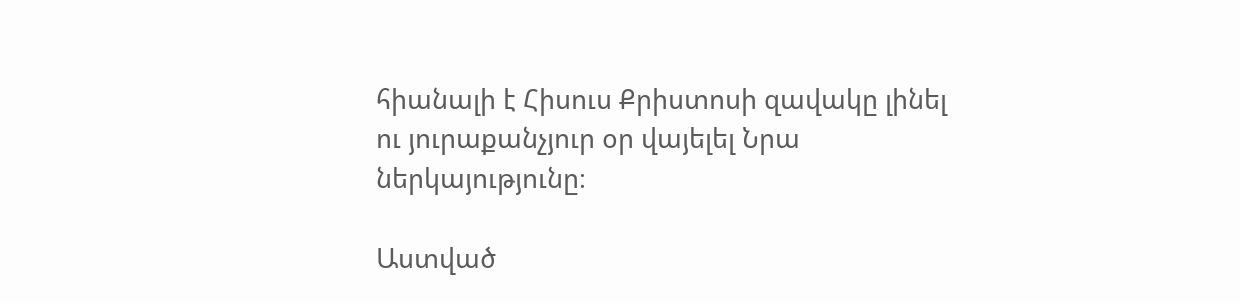հիանալի է Հիսուս Քրիստոսի զավակը լինել ու յուրաքանչյուր օր վայելել Նրա ներկայությունը։

Աստված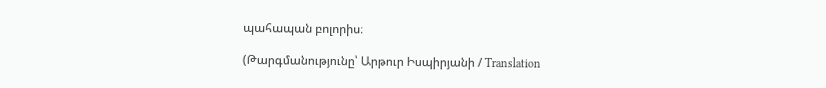պահապան բոլորիս։

(Թարգմանությունը՝ Արթուր Իսպիրյանի / Translation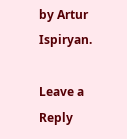by Artur Ispiryan.

Leave a Reply